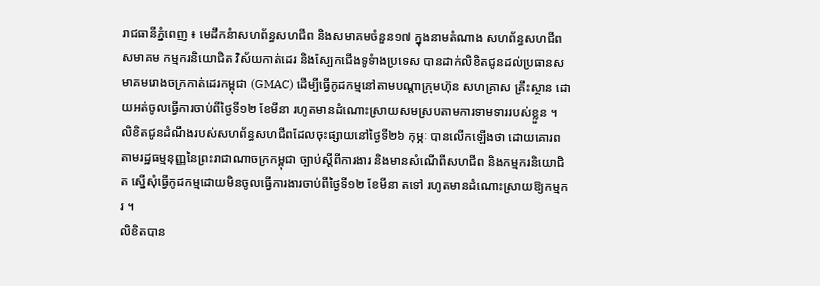រាជធានីភ្នំពេញ ៖ មេដឹកនំាសហព័ន្ធសហជីព និងសមាគមចំនួន១៧ ក្នុងនាមតំណាង សហព័ន្ធសហជីព សមាគម កម្មករនិយោជិត វិស័យកាត់ដេរ និងស្បែកជើងទូទំាងប្រទេស បានដាក់លិខិតជូនដល់ប្រធានសមាគមរោងចក្រកាត់ដេរកម្ពុជា (GMAC) ដើម្បីធ្វើកូដកម្មនៅតាមបណ្តាក្រុមហ៊ុន សហគ្រាស គ្រឹះស្ថាន ដោយអត់ចូលធ្វើការចាប់ពីថ្ងៃទី១២ ខែមីនា រហូតមានដំណោះស្រាយសមស្របតាមការទាមទាររបស់ខ្លួន ។
លិខិតជូនដំណឹងរបស់សហព័ន្ធសហជីពដែលចុះផ្សាយនៅថ្ងៃទី២៦ កុម្ភៈ បានលើកឡើងថា ដោយគោរពតាមរដ្ឋធម្មនុញ្ញនៃព្រះរាជាណាចក្រកម្ពុជា ច្បាប់ស្តីពីការងារ និងមានសំណើពីសហជីព និងកម្មករនិយោជិត ស្នើសុំធ្វើកូដកម្មដោយមិនចូលធ្វើការងារចាប់ពីថ្ងៃទី១២ ខែមីនា តទៅ រហូតមានដំណោះស្រាយឱ្យកម្មករ ។
លិខិតបាន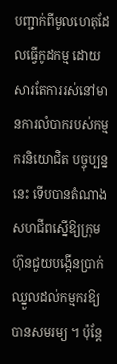បញ្ជាក់ពីមូលហេតុដែលធ្វើកូដកម្ម ដោយសារតែការរស់នៅមានការលំបាករបស់កម្មករនិយោជិត បច្ចុប្បន្ននេះ ទើបបានតំណាងសហជីពស្នើឱ្យក្រុមហ៊ុនជួយបង្កើនប្រាក់ឈ្នួលដល់កម្មករឱ្យបានសមរម្យ ។ ប៉ុន្តែ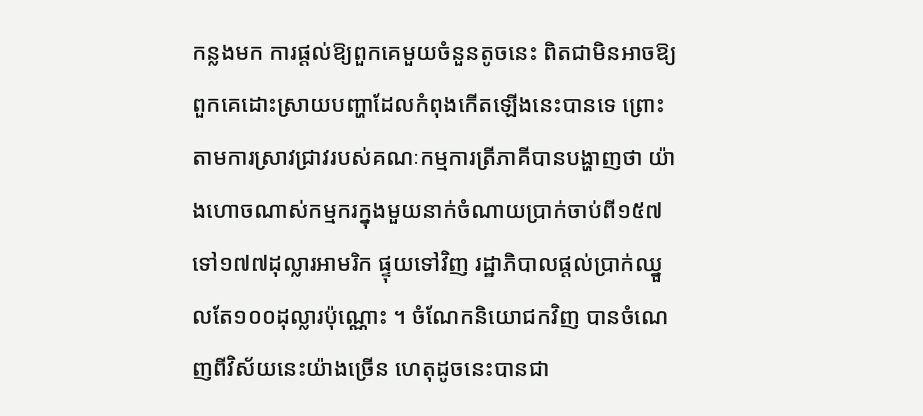កន្លងមក ការផ្តល់ឱ្យពួកគេមួយចំនួនតូចនេះ ពិតជាមិនអាចឱ្យពួកគេដោះស្រាយបញ្ហាដែលកំពុងកើតឡើងនេះបានទេ ព្រោះតាមការស្រាវជ្រាវរបស់គណៈកម្មការត្រីភាគីបានបង្ហាញថា យ៉ាងហោចណាស់កម្មករក្នុងមួយនាក់ចំណាយប្រាក់ចាប់ពី១៥៧ទៅ១៧៧ដុល្លារអាមរិក ផ្ទុយទៅវិញ រដ្ឋាភិបាលផ្តល់ប្រាក់ឈ្នួលតែ១០០ដុល្លារប៉ុណ្ណោះ ។ ចំណែកនិយោជកវិញ បានចំណេញពីវិស័យនេះយ៉ាងច្រើន ហេតុដូចនេះបានជា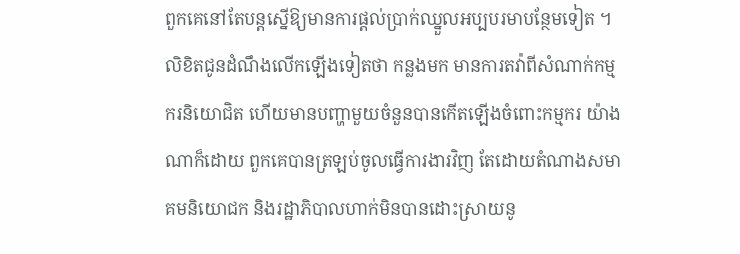ពួកគេនៅតែបន្តស្នើឱ្យមានការផ្តល់ប្រាក់ឈ្នួលអប្បបរមាបន្ថែមទៀត ។
លិខិតជូនដំណឹងលើកឡើងទៀតថា កន្លងមក មានការតវ៉ាពីសំណាក់កម្មករនិយោជិត ហើយមានបញ្ហាមួយចំនួនបានកើតឡើងចំពោះកម្មករ យ៉ាងណាក៏ដោយ ពួកគេបានត្រឡប់ចូលធ្វើការងារវិញ តែដោយតំណាងសមាគមនិយោជក និងរដ្ឋាភិបាលហាក់មិនបានដោះស្រាយនូ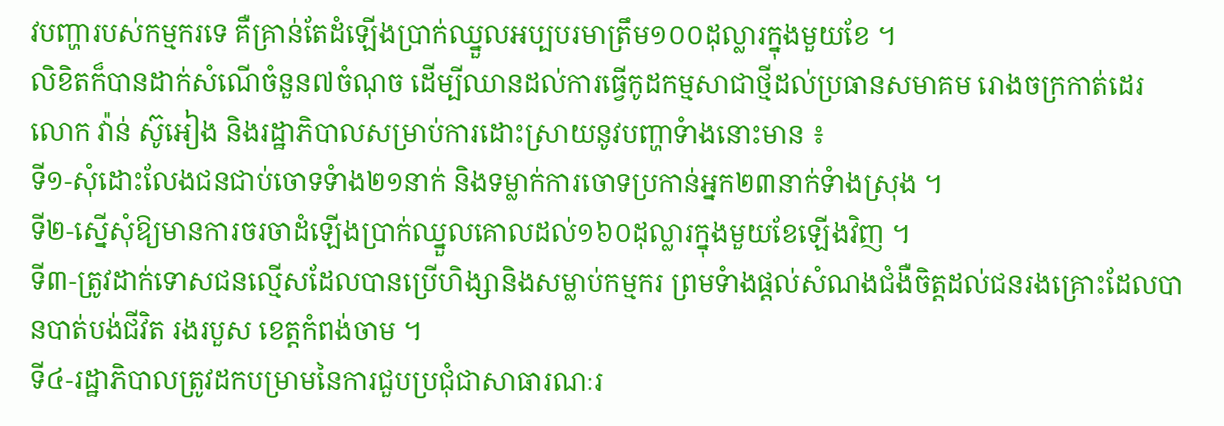វបញ្ហារបស់កម្មករទេ គឺគ្រាន់តែដំឡើងប្រាក់ឈ្នួលអប្បបរមាត្រឹម១០០ដុល្លារក្នុងមួយខែ ។
លិខិតក៏បានដាក់សំណើចំនួន៧ចំណុច ដើម្បីឈានដល់ការធ្វើកូដកម្មសាជាថ្មីដល់ប្រធានសមាគម រោងចក្រកាត់ដេរ លោក វ៉ាន់ ស៊ូអៀង និងរដ្ឋាភិបាលសម្រាប់ការដោះស្រាយនូវបញ្ហាទំាងនោះមាន ៖
ទី១-សុំដោះលែងជនជាប់ចោទទំាង២១នាក់ និងទម្លាក់ការចោទប្រកាន់អ្នក២៣នាក់ទំាងស្រុង ។
ទី២-ស្នើសុំឱ្យមានការចរចាដំឡើងប្រាក់ឈ្នួលគោលដល់១៦០ដុល្លារក្នុងមួយខែឡើងវិញ ។
ទី៣-ត្រូវដាក់ទោសជនល្មើសដែលបានប្រើហិង្សានិងសម្លាប់កម្មករ ព្រមទំាងផ្តល់សំណងជំងឺចិត្តដល់ជនរងគ្រោះដែលបានបាត់បង់ជីវិត រងរបួស ខេត្តកំពង់ចាម ។
ទី៤-រដ្ឋាភិបាលត្រូវដកបម្រាមនៃការជួបប្រជុំជាសាធារណៈរ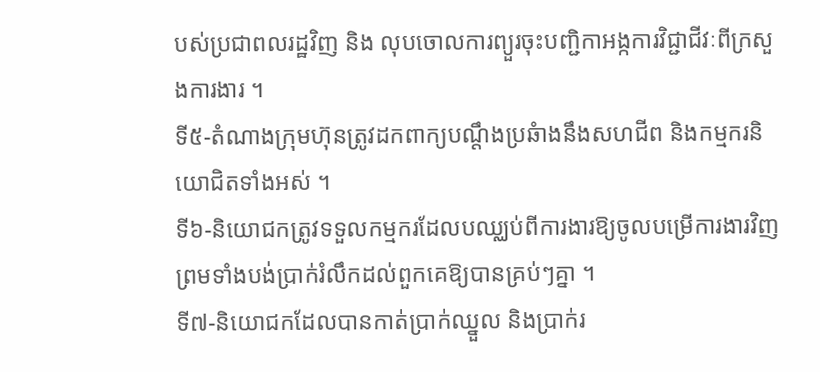បស់ប្រជាពលរដ្ឋវិញ និង លុបចោលការព្យួរចុះបញ្ជិកាអង្កការវិជ្ជាជីវៈពីក្រសួងការងារ ។
ទី៥-តំណាងក្រុមហ៊ុនត្រូវដកពាក្យបណ្តឹងប្រឆំាងនឹងសហជីព និងកម្មករនិយោជិតទាំងអស់ ។
ទី៦-និយោជកត្រូវទទួលកម្មករដែលបឈ្ឈប់ពីការងារឱ្យចូលបម្រើការងារវិញ ព្រមទាំងបង់ប្រាក់រំលឹកដល់ពួកគេឱ្យបានគ្រប់ៗគ្នា ។
ទី៧-និយោជកដែលបានកាត់ប្រាក់ឈ្នួល និងប្រាក់រ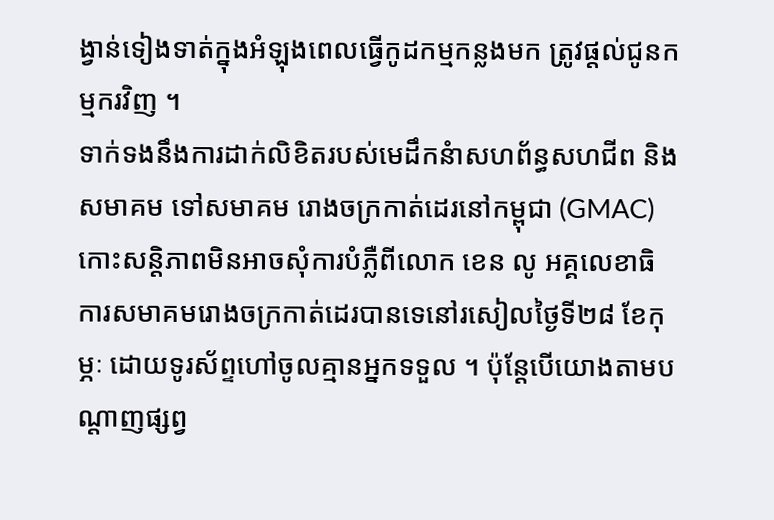ង្វាន់ទៀងទាត់ក្នុងអំឡុងពេលធ្វើកូដកម្មកន្លងមក ត្រូវផ្តល់ជូនកម្មករវិញ ។
ទាក់ទងនឹងការដាក់លិខិតរបស់មេដឹកនំាសហព័ន្ធសហជីព និងសមាគម ទៅសមាគម រោងចក្រកាត់ដេរនៅកម្ពុជា (GMAC) កោះសន្តិភាពមិនអាចសុំការបំភ្លឺពីលោក ខេន លូ អគ្គលេខាធិការសមាគមរោងចក្រកាត់ដេរបានទេនៅរសៀលថ្ងៃទី២៨ ខែកុម្ភៈ ដោយទូរស័ព្ទហៅចូលគ្មានអ្នកទទួល ។ ប៉ុន្ដែបើយោងតាមបណ្តាញផ្សព្វ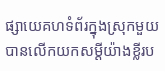ផ្សាយេគហទំព័រក្នុងស្រុកមួយ បានលើកយកសម្ដីយ៉ាងខ្លីរប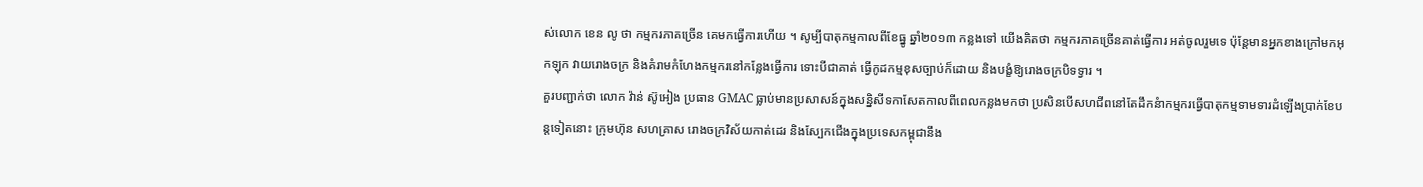ស់លោក ខេន លូ ថា កម្មករភាគច្រើន គេមកធ្វើការហើយ ។ សូម្បីបាតុកម្មកាលពីខែធ្នូ ឆ្នាំ២០១៣ កន្លងទៅ យើងគិតថា កម្មករភាគច្រើនគាត់ធ្វើការ អត់ចូលរួមទេ ប៉ុន្តែមានអ្នកខាងក្រៅមកអុកឡុក វាយរោងចក្រ និងគំរាមកំហែងកម្មករនៅកន្លែងធ្វើការ ទោះបីជាគាត់ ធ្វើកូដកម្មខុសច្បាប់ក៏ដោយ និងបង្ខំឱ្យរោងចក្របិទទ្វារ ។
គួរបញ្ជាក់ថា លោក វ៉ាន់ ស៊ូអៀង ប្រធាន GMAC ធ្លាប់មានប្រសាសន៍ក្នុងសន្និសីទកាសែតកាលពីពេលកន្លងមកថា ប្រសិនបើសហជីពនៅតែដឹកនំាកម្មករធ្វើបាតុកម្មទាមទារដំឡើងប្រាក់ខែបន្តទៀតនោះ ក្រុមហ៊ុន សហគ្រាស រោងចក្រវិស័យកាត់ដេរ និងស្បែកជើងក្នុងប្រទេសកម្ពុជានឹង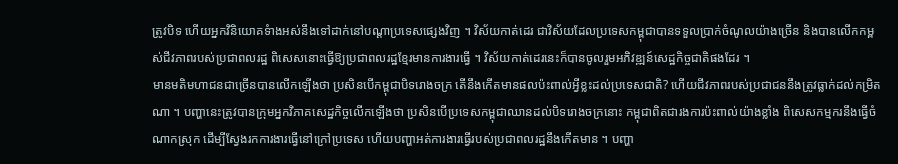ត្រូវបិទ ហើយអ្នកវិនិយោគទំាងអស់នឹងទៅដាក់នៅបណ្តាប្រទេសផ្សេងវិញ ។ វិស័យកាត់ដេរ ជាវិស័យដែលប្រទេសកម្ពុជាបានទទួលប្រាក់ចំណូលយ៉ាងច្រើន និងបានលើកកម្ពស់ជីវភាពរបស់ប្រជាពលរដ្ឋ ពិសេសនោះធ្វើឱ្យប្រជាពលរដ្ឋខ្មែរមានការងារធ្វើ ។ វិស័យកាត់ដេរនេះក៏បានចូលរួមអភិវឌ្ឍន៍សេដ្ឋកិច្ចជាតិផងដែរ ។
មានមតិមហាជនជាច្រើនបានលើកឡើងថា ប្រសិនបើកម្ពុជាបិទរោងចក្រ តើនឹងកើតមានផលប៉ះពាល់អ្វីខ្លះដល់ប្រទេសជាតិ? ហើយជីវភាពរបស់ប្រជាជននឹងត្រូវធ្លាក់ដល់កម្រិតណា ។ បញ្ហានេះត្រូវបានក្រុមអ្នកវិភាគសេដ្ឋកិច្ចលើកឡើងថា ប្រសិនបើប្រទេសកម្ពុជាឈានដល់បិទរោងចក្រនោះ កម្ពុជាពិតជារងការប៉ះពាល់យ៉ាងខ្លាំង ពិសេសកម្មករនឹងធ្វើចំណាកស្រុក ដើម្បីស្វែងរកការងារធ្វើនៅក្រៅប្រទេស ហើយបញ្ហាអត់ការងារធ្វើរបស់ប្រជាពលរដ្ឋនឹងកើតមាន ។ បញ្ហា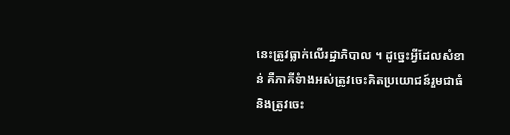នេះត្រូវធ្លាក់លើរដ្ឋាភិបាល ។ ដូច្នេះអ្វីដែលសំខាន់ គឺភាគីទំាងអស់ត្រូវចេះគិតប្រយោជន៍រួមជាធំ និងត្រូវចេះ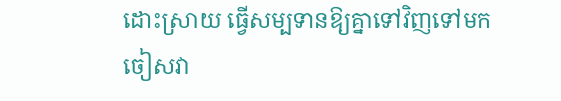ដោះស្រាយ ធ្វើសម្បទានឱ្យគ្នាទៅវិញទៅមក ចៀសវា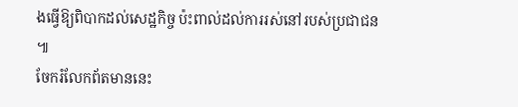ងធ្វើឱ្យពិបាកដល់សេដ្ឋកិច្ច ប៉ះពាល់ដល់ការរស់នៅរបស់ប្រជាជន ៕
ចែករំលែកព័តមាននេះ